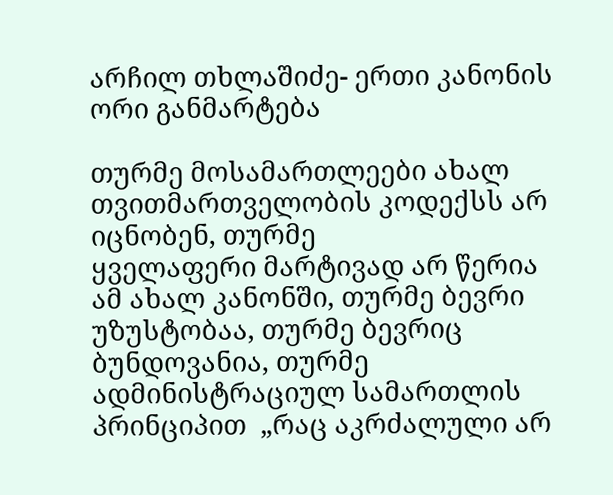არჩილ თხლაშიძე- ერთი კანონის ორი განმარტება

თურმე მოსამართლეები ახალ თვითმართველობის კოდექსს არ იცნობენ, თურმე
ყველაფერი მარტივად არ წერია ამ ახალ კანონში, თურმე ბევრი უზუსტობაა, თურმე ბევრიც ბუნდოვანია, თურმე ადმინისტრაციულ სამართლის პრინციპით  „რაც აკრძალული არ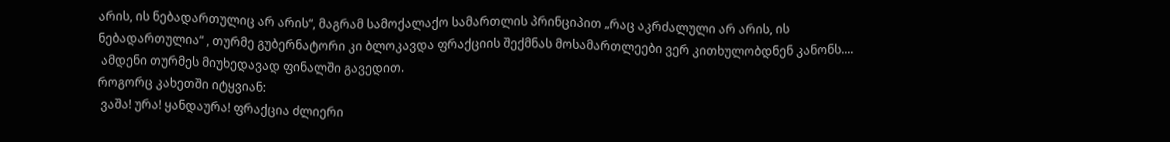არის, ის ნებადართულიც არ არის“, მაგრამ სამოქალაქო სამართლის პრინციპით „რაც აკრძალული არ არის, ის ნებადართულია“ , თურმე გუბერნატორი კი ბლოკავდა ფრაქციის შექმნას მოსამართლეები ვერ კითხულობდნენ კანონს....
 ამდენი თურმეს მიუხედავად ფინალში გავედით.
როგორც კახეთში იტყვიან:
 ვაშა! ურა! ყანდაურა! ფრაქცია ძლიერი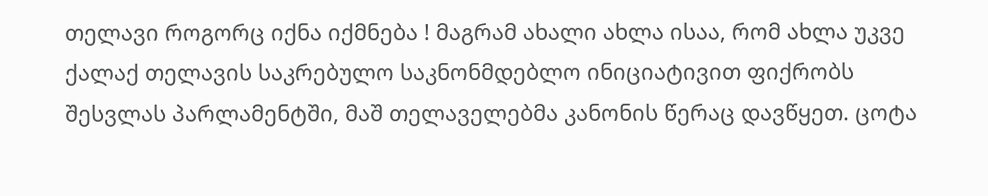თელავი როგორც იქნა იქმნება ! მაგრამ ახალი ახლა ისაა, რომ ახლა უკვე ქალაქ თელავის საკრებულო საკნონმდებლო ინიციატივით ფიქრობს შესვლას პარლამენტში, მაშ თელაველებმა კანონის წერაც დავწყეთ. ცოტა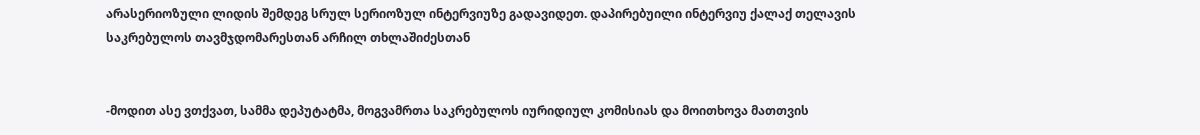არასერიოზული ლიდის შემდეგ სრულ სერიოზულ ინტერვიუზე გადავიდეთ. დაპირებუილი ინტერვიუ ქალაქ თელავის საკრებულოს თავმჯდომარესთან არჩილ თხლაშიძესთან


-მოდით ასე ვთქვათ, სამმა დეპუტატმა, მოგვამრთა საკრებულოს იურიდიულ კომისიას და მოითხოვა მათთვის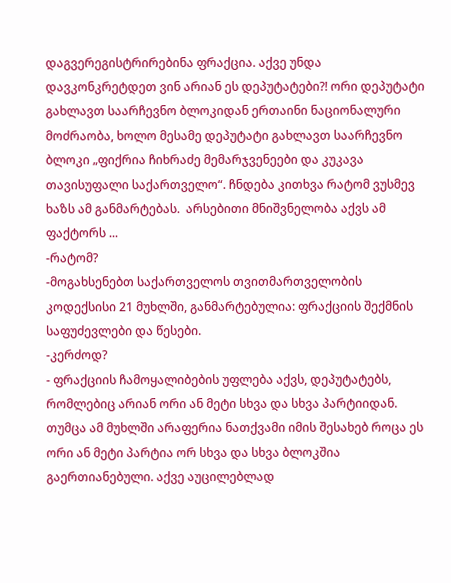დაგვერეგისტრირებინა ფრაქცია. აქვე უნდა დავკონკრეტდეთ ვინ არიან ეს დეპუტატები?! ორი დეპუტატი გახლავთ საარჩევნო ბლოკიდან ერთაინი ნაციონალური მოძრაობა, ხოლო მესამე დეპუტატი გახლავთ საარჩევნო ბლოკი „ფიქრია ჩიხრაძე მემარჯვენეები და კუკავა თავისუფალი საქართველო“. ჩნდება კითხვა რატომ ვუსმევ ხაზს ამ განმარტებას.  არსებითი მნიშვნელობა აქვს ამ ფაქტორს ...
-რატომ?
-მოგახსენებთ საქართველოს თვითმართველობის კოდექსისი 21 მუხლში, განმარტებულია: ფრაქციის შექმნის საფუძევლები და წესები.
-კერძოდ?
- ფრაქციის ჩამოყალიბების უფლება აქვს, დეპუტატებს, რომლებიც არიან ორი ან მეტი სხვა და სხვა პარტიიდან. თუმცა ამ მუხლში არაფერია ნათქვამი იმის შესახებ როცა ეს ორი ან მეტი პარტია ორ სხვა და სხვა ბლოკშია გაერთიანებული. აქვე აუცილებლად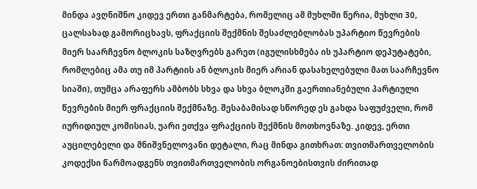მინდა ავღნიშნო კიდევ ერთი განმარტება, რომელიც ამ მუხლში წერია, მუხლი 30, ცალსახად გამორიცხავს, ფრაქციის შექმნის შესაძლებლობას უპარტიო წევრების მიერ საარჩევნო ბლოკის საზღვრებს გარეთ (იგულისხმება ის უპარტიო დეპუტატები, რომლებიც ამა თუ იმ პარტიის ან ბლოკის მიერ არიან დასახელებული მათ საარჩევნო სიაში), თუმცა არაფერს ამბობს სხვა და სხვა ბლოკში გაერთიანებული პარტიული წევრების მიერ ფრაქციის შექმნაზე. შესაბამისად სწორედ ეს გახდა საფუძველი, რომ იურიდიულ კომისიას, უარი ეთქვა ფრაქციის შექმნის მოთხოვნაზე. კიდევ, ერთი აუცილებელი და მნიშვნელოვანი დეტალი, რაც მინდა გითხრათ: თვითმართველობის კოდექსი წარმოადგენს თვითმართველობის ორგანოებისთვის ძირითად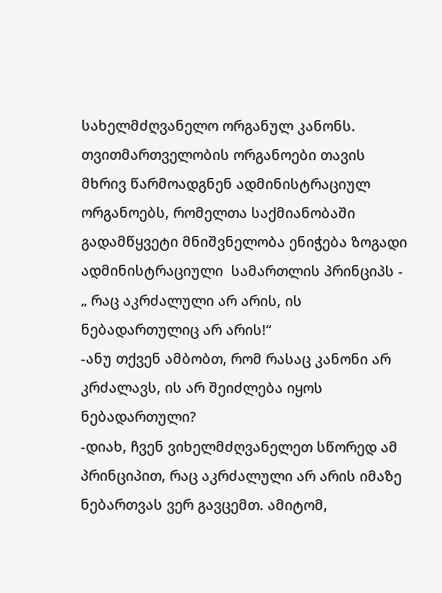სახელმძღვანელო ორგანულ კანონს. თვითმართველობის ორგანოები თავის მხრივ წარმოადგნენ ადმინისტრაციულ ორგანოებს, რომელთა საქმიანობაში გადამწყვეტი მნიშვნელობა ენიჭება ზოგადი ადმინისტრაციული  სამართლის პრინციპს - „ რაც აკრძალული არ არის, ის ნებადართულიც არ არის!“
-ანუ თქვენ ამბობთ, რომ რასაც კანონი არ კრძალავს, ის არ შეიძლება იყოს ნებადართული?
-დიახ, ჩვენ ვიხელმძღვანელეთ სწორედ ამ პრინციპით, რაც აკრძალული არ არის იმაზე ნებართვას ვერ გავცემთ. ამიტომ,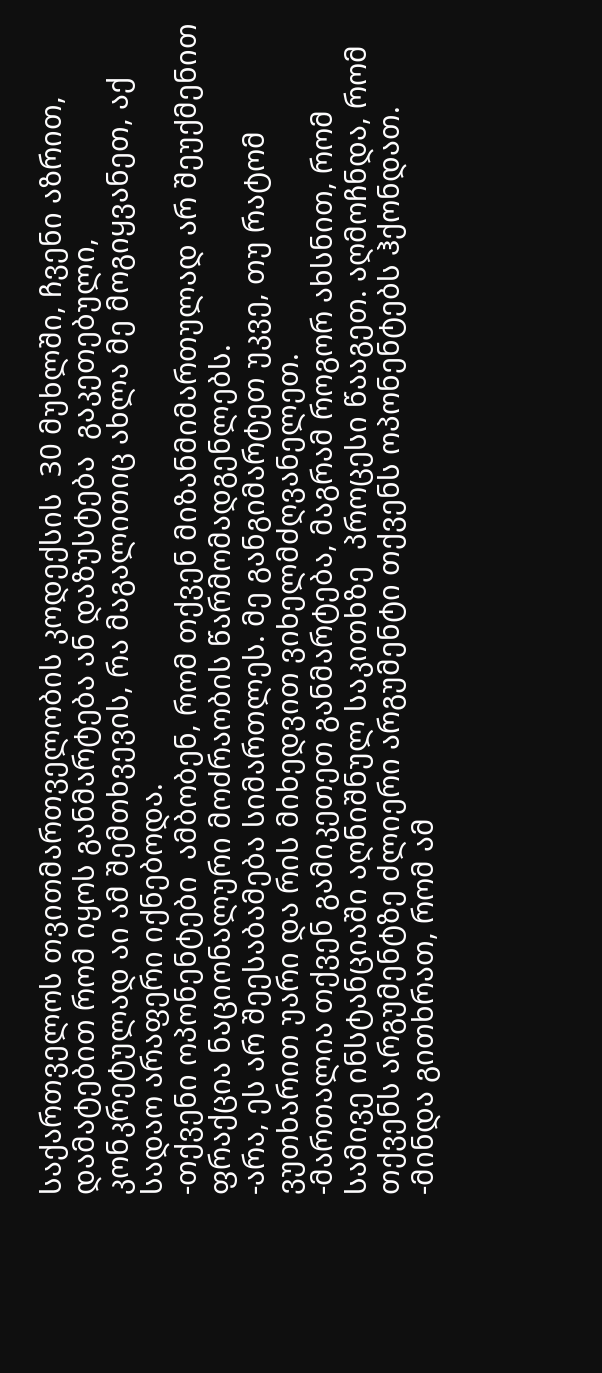საქართველოს თვითმართველობის კოდექსის  30 მუხლში, ჩვენი აზრით, დამატებით რომ იყოს განმარტება ან დაზუსტება  გაკეთებული, კონკრეტულად აი ამ შემთხვევის, რა მაგალითიც ახლა მე მოგიყვანეთ, აქ სადაო არაფერი იქნებოდა.
-თქვენი ოპონენტები  ამბობენ, რომ თქვენ მიზანმიმართულად არ შეუქმენით ფრაქცია ნაციონალური მოძრაობის წარმომადგენლებს.
-არა, ეს არ შეესაბამება სიმართლეს. მე განგიმარტეთ უკვე, თუ რატომ ვუთხარით უარი და რის მიხედვით ვიხელმძღვანელეთ.
-მართალია თქვენ გამიკეთეთ განმარტება, მაგრამ როგორ ახსნით, რომ სამივე ინსტანციაში აღნიშნულ საკითხზე  პროცესი წააგეთ. აღმოჩნდა, რომ თქვენს არგუმენტზე ძლიერი არგუმენტი თქვენს ოპონენტებს ჰქონდათ.
-მინდა გითხრათ, რომ ამ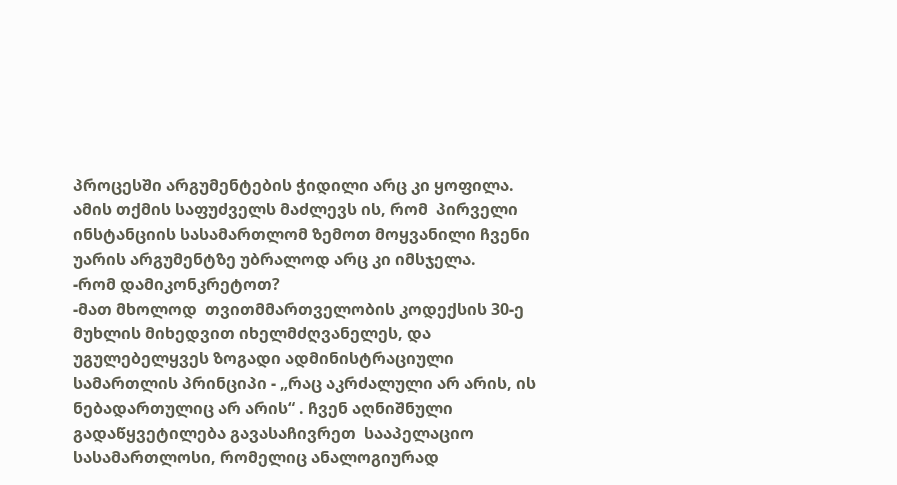პროცესში არგუმენტების ჭიდილი არც კი ყოფილა. ამის თქმის საფუძველს მაძლევს ის, რომ  პირველი ინსტანციის სასამართლომ ზემოთ მოყვანილი ჩვენი უარის არგუმენტზე უბრალოდ არც კი იმსჯელა.
-რომ დამიკონკრეტოთ?
-მათ მხოლოდ  თვითმმართველობის კოდექსის 30-ე მუხლის მიხედვით იხელმძღვანელეს, და უგულებელყვეს ზოგადი ადმინისტრაციული სამართლის პრინციპი - „რაც აკრძალული არ არის, ის ნებადართულიც არ არის“ . ჩვენ აღნიშნული გადაწყვეტილება გავასაჩივრეთ  სააპელაციო სასამართლოსი, რომელიც ანალოგიურად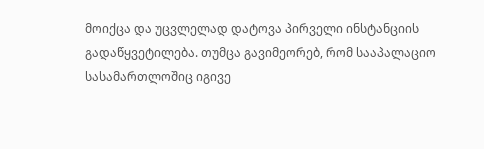მოიქცა და უცვლელად დატოვა პირველი ინსტანციის გადაწყვეტილება. თუმცა გავიმეორებ, რომ სააპალაციო სასამართლოშიც იგივე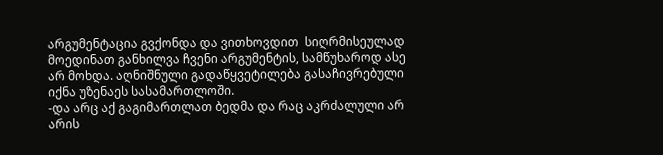არგუმენტაცია გვქონდა და ვითხოვდით  სიღრმისეულად მოედინათ განხილვა ჩვენი არგუმენტის, სამწუხაროდ ასე არ მოხდა. აღნიშნული გადაწყვეტილება გასაჩივრებული იქნა უზენაეს სასამართლოში.
-და არც აქ გაგიმართლათ ბედმა და რაც აკრძალული არ არის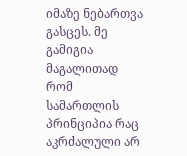იმაზე ნებართვა გასცეს. მე გამიგია მაგალითად რომ სამართლის პრინციპია რაც აკრძალული არ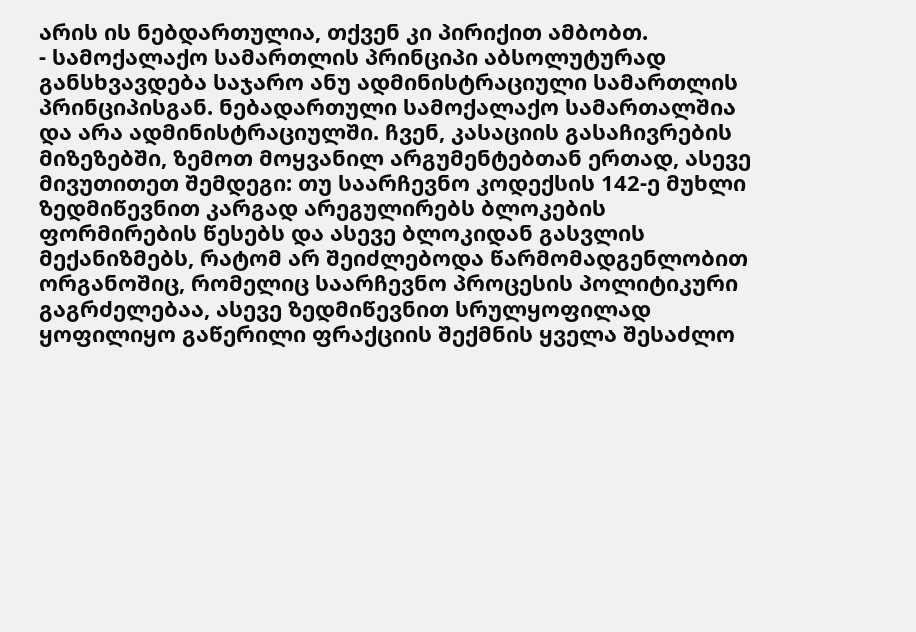არის ის ნებდართულია, თქვენ კი პირიქით ამბობთ.
- სამოქალაქო სამართლის პრინციპი აბსოლუტურად განსხვავდება საჯარო ანუ ადმინისტრაციული სამართლის პრინციპისგან. ნებადართული სამოქალაქო სამართალშია და არა ადმინისტრაციულში. ჩვენ, კასაციის გასაჩივრების მიზეზებში, ზემოთ მოყვანილ არგუმენტებთან ერთად, ასევე მივუთითეთ შემდეგი: თუ საარჩევნო კოდექსის 142-ე მუხლი  ზედმიწევნით კარგად არეგულირებს ბლოკების ფორმირების წესებს და ასევე ბლოკიდან გასვლის მექანიზმებს, რატომ არ შეიძლებოდა წარმომადგენლობით ორგანოშიც, რომელიც საარჩევნო პროცესის პოლიტიკური გაგრძელებაა, ასევე ზედმიწევნით სრულყოფილად ყოფილიყო გაწერილი ფრაქციის შექმნის ყველა შესაძლო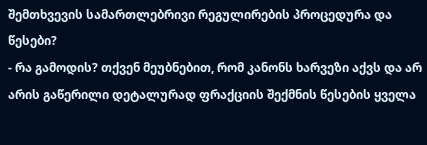შემთხვევის სამართლებრივი რეგულირების პროცედურა და წესები?
- რა გამოდის? თქვენ მეუბნებით, რომ კანონს ხარვეზი აქვს და არ არის გაწერილი დეტალურად ფრაქციის შექმნის წესების ყველა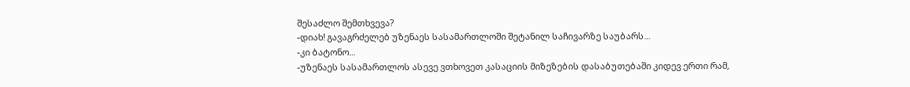შესაძლო შემთხვევა?
-დიახ! გავაგრძელებ უზენაეს სასამართლოში შეტანილ საჩივარზე საუბარს...
-კი ბატონო...
-უზენაეს სასამართლოს ასევე ვთხოვეთ კასაციის მიზეზების დასაბუთებაში კიდევ ერთი რამ,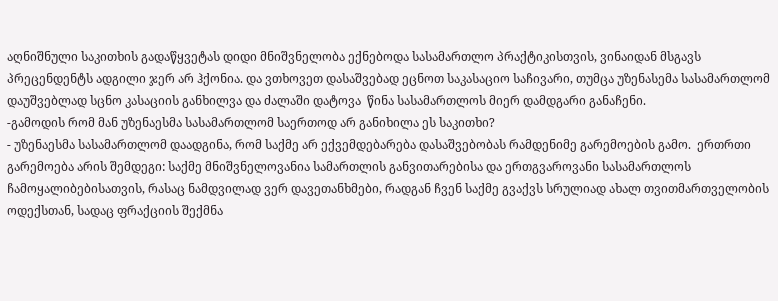აღნიშნული საკითხის გადაწყვეტას დიდი მნიშვნელობა ექნებოდა სასამართლო პრაქტიკისთვის, ვინაიდან მსგავს პრეცენდენტს ადგილი ჯერ არ ჰქონია. და ვთხოვეთ დასაშვებად ეცნოთ საკასაციო საჩივარი, თუმცა უზენასემა სასამართლომ დაუშვებლად სცნო კასაციის განხილვა და ძალაში დატოვა  წინა სასამართლოს მიერ დამდგარი განაჩენი.
-გამოდის რომ მან უზენაესმა სასამართლომ საერთოდ არ განიხილა ეს საკითხი?
- უზენაესმა სასამართლომ დაადგინა, რომ საქმე არ ექვემდებარება დასაშვებობას რამდენიმე გარემოების გამო.  ერთრთი გარემოება არის შემდეგი: საქმე მნიშვნელოვანია სამართლის განვითარებისა და ერთგვაროვანი სასამართლოს ჩამოყალიბებისათვის, რასაც ნამდვილად ვერ დავეთანხმები, რადგან ჩვენ საქმე გვაქვს სრულიად ახალ თვითმართველობის ოდექსთან, სადაც ფრაქციის შექმნა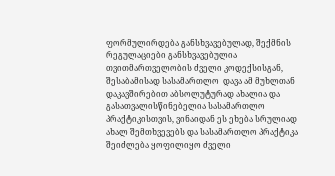ფორმულირდება განსხვავებულად, შექმნის რეგულაციები განსხვავებულია თვითმართველობის ძველი კოდექსისგან, შესაბამისად სასამართლო  დავა ამ მუხლთან დაკავშირებით აბსოლუტურად ახალია და გასათვალისწინებელია სასამართლო პრაქტიკისთვის, ვინაიდან ეს ეხება სრულიად ახალ შემთხვევებს და სასამართლო პრაქტიკა შეიძლება ყოფილიყო ძველი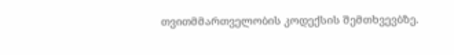თვითმმართველობის კოდექსის შემთხვევბზე.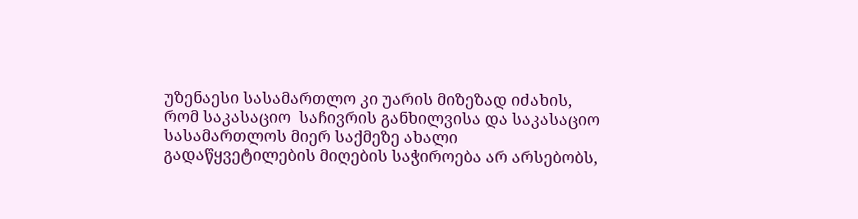უზენაესი სასამართლო კი უარის მიზეზად იძახის, რომ საკასაციო  საჩივრის განხილვისა და საკასაციო სასამართლოს მიერ საქმეზე ახალი გადაწყვეტილების მიღების საჭიროება არ არსებობს,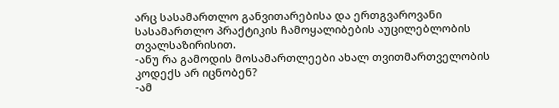არც სასამართლო განვითარებისა და ერთგვაროვანი სასამართლო პრაქტიკის ჩამოყალიბების აუცილებლობის თვალსაზირისით.
-ანუ რა გამოდის მოსამართლეები ახალ თვითმართველობის კოდექს არ იცნობენ?
-ამ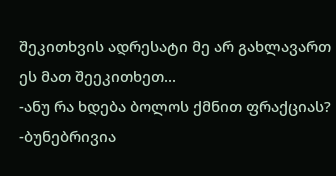შეკითხვის ადრესატი მე არ გახლავართ ეს მათ შეეკითხეთ...
-ანუ რა ხდება ბოლოს ქმნით ფრაქციას?
-ბუნებრივია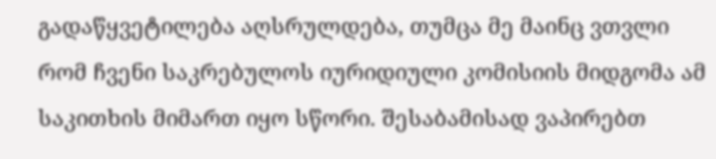გადაწყვეტილება აღსრულდება, თუმცა მე მაინც ვთვლი რომ ჩვენი საკრებულოს იურიდიული კომისიის მიდგომა ამ საკითხის მიმართ იყო სწორი. შესაბამისად ვაპირებთ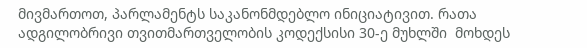მივმართოთ, პარლამენტს საკანონმდებლო ინიციატივით. რათა ადგილობრივი თვითმართველობის კოდექსისი 30-ე მუხლში  მოხდეს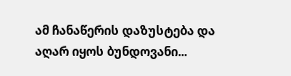ამ ჩანაწერის დაზუსტება და აღარ იყოს ბუნდოვანი...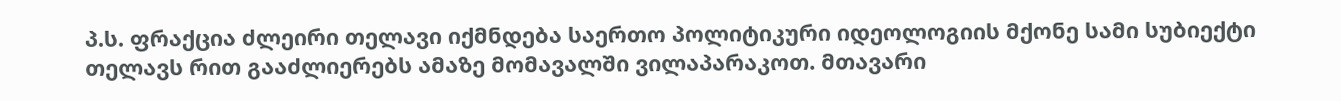პ.ს. ფრაქცია ძლეირი თელავი იქმნდება საერთო პოლიტიკური იდეოლოგიის მქონე სამი სუბიექტი თელავს რით გააძლიერებს ამაზე მომავალში ვილაპარაკოთ. მთავარი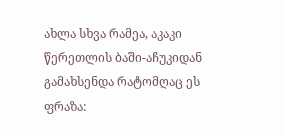ახლა სხვა რამეა, აკაკი წერეთლის ბაში-აჩუკიდან გამახსენდა რატომღაც ეს ფრაზა: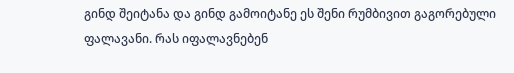გინდ შეიტანა და გინდ გამოიტანე ეს შენი რუმბივით გაგორებული ფალავანი. რას იფალავნებენ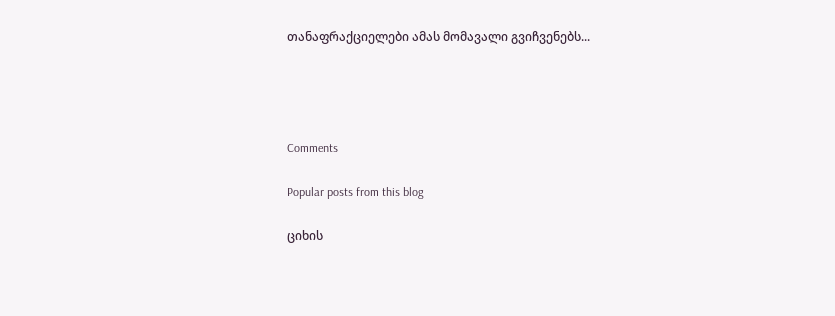თანაფრაქციელები ამას მომავალი გვიჩვენებს...




Comments

Popular posts from this blog

ციხის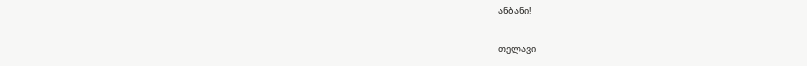ანბანი!

თელავი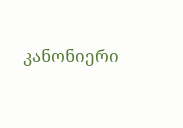კანონიერი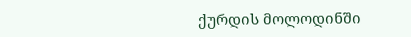ქურდის მოლოდინში